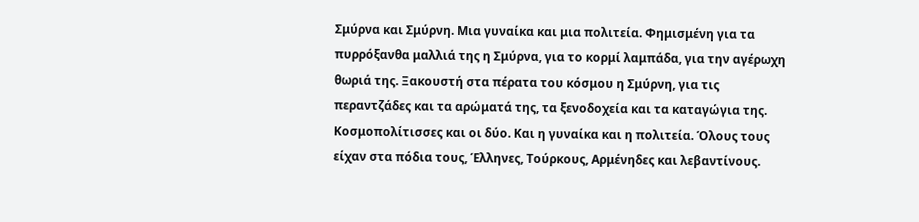Σμύρνα και Σμύρνη. Μια γυναίκα και μια πολιτεία. Φημισμένη για τα πυρρόξανθα μαλλιά της η Σμύρνα, για το κορμί λαμπάδα, για την αγέρωχη θωριά της. Ξακουστή στα πέρατα του κόσμου η Σμύρνη, για τις περαντζάδες και τα αρώματά της, τα ξενοδοχεία και τα καταγώγια της. Κοσμοπολίτισσες και οι δύο. Και η γυναίκα και η πολιτεία. Όλους τους είχαν στα πόδια τους, Έλληνες, Τούρκους, Αρμένηδες και λεβαντίνους.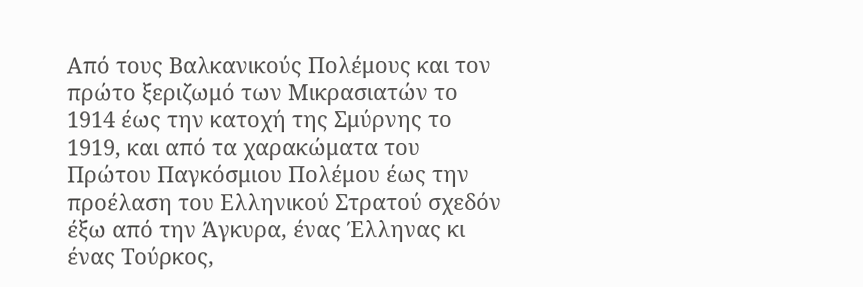Από τους Βαλκανικούς Πολέμους και τον πρώτο ξεριζωμό των Μικρασιατών το 1914 έως την κατοχή της Σμύρνης το 1919, και από τα χαρακώματα του Πρώτου Παγκόσμιου Πολέμου έως την προέλαση του Ελληνικού Στρατού σχεδόν έξω από την Άγκυρα, ένας Έλληνας κι ένας Τούρκος,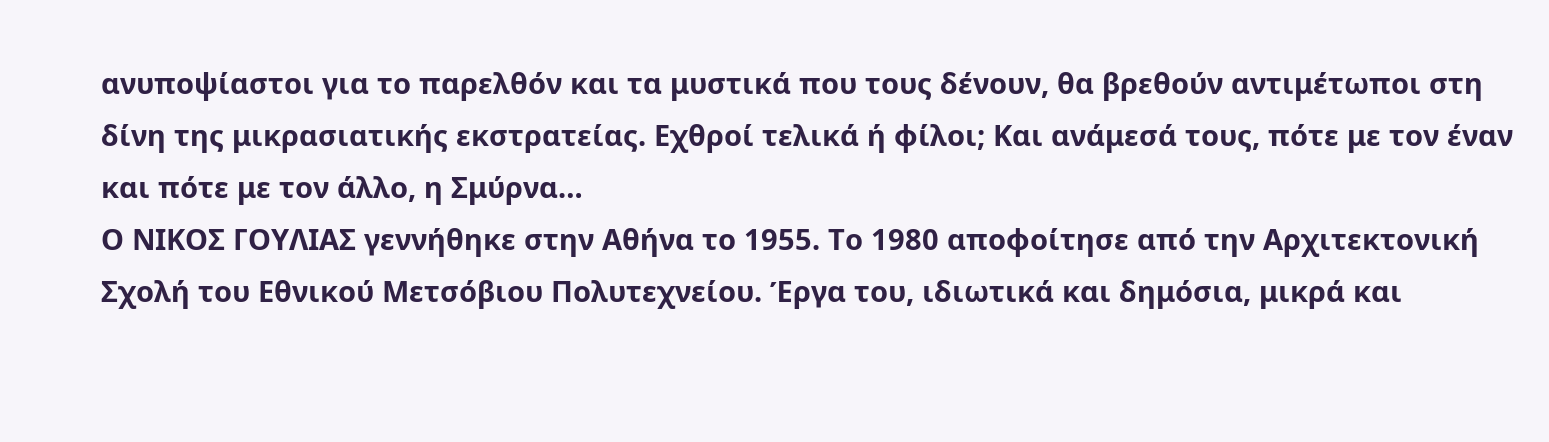ανυποψίαστοι για το παρελθόν και τα μυστικά που τους δένουν, θα βρεθούν αντιμέτωποι στη δίνη της μικρασιατικής εκστρατείας. Εχθροί τελικά ή φίλοι; Και ανάμεσά τους, πότε με τον έναν και πότε με τον άλλο, η Σμύρνα…
Ο ΝΙΚΟΣ ΓΟΥΛΙΑΣ γεννήθηκε στην Αθήνα το 1955. Το 1980 αποφοίτησε από την Αρχιτεκτονική Σχολή του Εθνικού Μετσόβιου Πολυτεχνείου. Έργα του, ιδιωτικά και δημόσια, μικρά και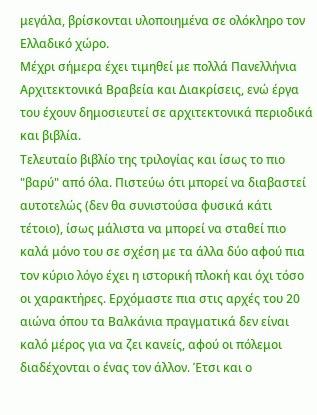μεγάλα, βρίσκονται υλοποιημένα σε ολόκληρο τον Ελλαδικό χώρο.
Μέχρι σήμερα έχει τιμηθεί με πολλά Πανελλήνια Αρχιτεκτονικά Βραβεία και Διακρίσεις, ενώ έργα του έχουν δημοσιευτεί σε αρχιτεκτονικά περιοδικά και βιβλία.
Τελευταίο βιβλίο της τριλογίας και ίσως το πιο "βαρύ" από όλα. Πιστεύω ότι μπορεί να διαβαστεί αυτοτελώς (δεν θα συνιστούσα φυσικά κάτι τέτοιο), ίσως μάλιστα να μπορεί να σταθεί πιο καλά μόνο του σε σχέση με τα άλλα δύο αφού πια τον κύριο λόγο έχει η ιστορική πλοκή και όχι τόσο οι χαρακτήρες. Ερχόμαστε πια στις αρχές του 20 αιώνα όπου τα Βαλκάνια πραγματικά δεν είναι καλό μέρος για να ζει κανείς, αφού οι πόλεμοι διαδέχονται ο ένας τον άλλον. Έτσι και ο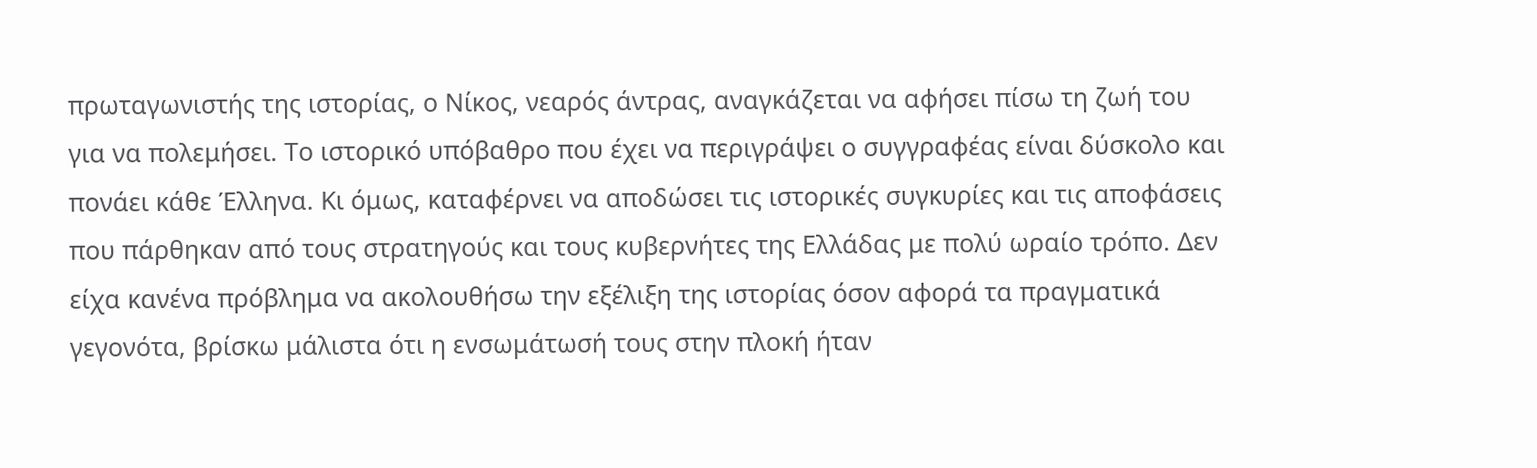πρωταγωνιστής της ιστορίας, ο Νίκος, νεαρός άντρας, αναγκάζεται να αφήσει πίσω τη ζωή του για να πολεμήσει. Το ιστορικό υπόβαθρο που έχει να περιγράψει ο συγγραφέας είναι δύσκολο και πονάει κάθε Έλληνα. Κι όμως, καταφέρνει να αποδώσει τις ιστορικές συγκυρίες και τις αποφάσεις που πάρθηκαν από τους στρατηγούς και τους κυβερνήτες της Ελλάδας με πολύ ωραίο τρόπο. Δεν είχα κανένα πρόβλημα να ακολουθήσω την εξέλιξη της ιστορίας όσον αφορά τα πραγματικά γεγονότα, βρίσκω μάλιστα ότι η ενσωμάτωσή τους στην πλοκή ήταν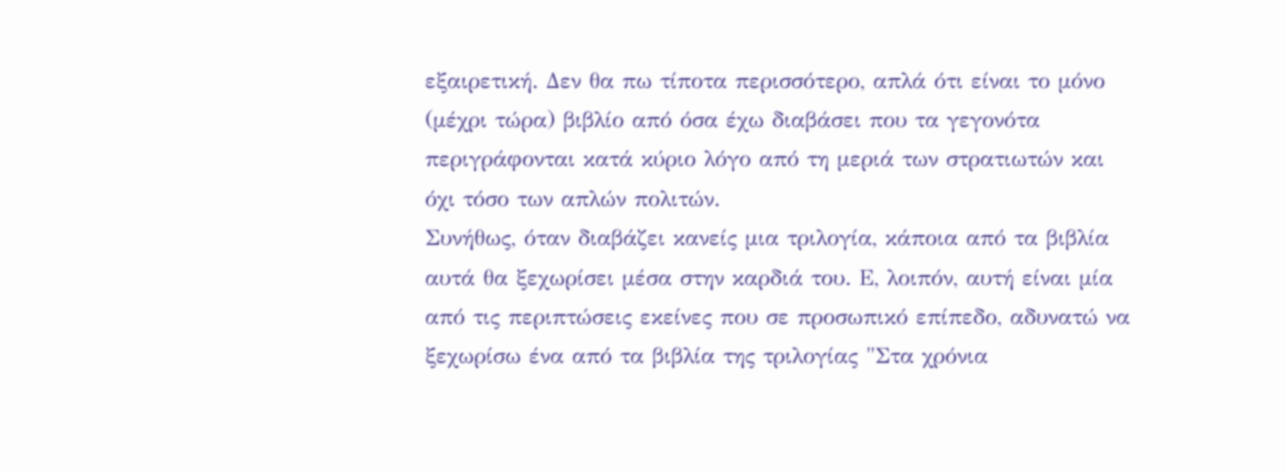εξαιρετική. Δεν θα πω τίποτα περισσότερο, απλά ότι είναι το μόνο (μέχρι τώρα) βιβλίο από όσα έχω διαβάσει που τα γεγονότα περιγράφονται κατά κύριο λόγο από τη μεριά των στρατιωτών και όχι τόσο των απλών πολιτών.
Συνήθως, όταν διαβάζει κανείς μια τριλογία, κάποια από τα βιβλία αυτά θα ξεχωρίσει μέσα στην καρδιά του. Ε, λοιπόν, αυτή είναι μία από τις περιπτώσεις εκείνες που σε προσωπικό επίπεδο, αδυνατώ να ξεχωρίσω ένα από τα βιβλία της τριλογίας "Στα χρόνια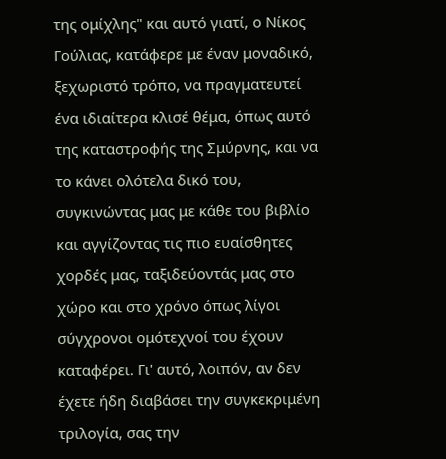της ομίχλης" και αυτό γιατί, ο Νίκος Γούλιας, κατάφερε με έναν μοναδικό, ξεχωριστό τρόπο, να πραγματευτεί ένα ιδιαίτερα κλισέ θέμα, όπως αυτό της καταστροφής της Σμύρνης, και να το κάνει ολότελα δικό του, συγκινώντας μας με κάθε του βιβλίο και αγγίζοντας τις πιο ευαίσθητες χορδές μας, ταξιδεύοντάς μας στο χώρο και στο χρόνο όπως λίγοι σύγχρονοι ομότεχνοί του έχουν καταφέρει. Γι' αυτό, λοιπόν, αν δεν έχετε ήδη διαβάσει την συγκεκριμένη τριλογία, σας την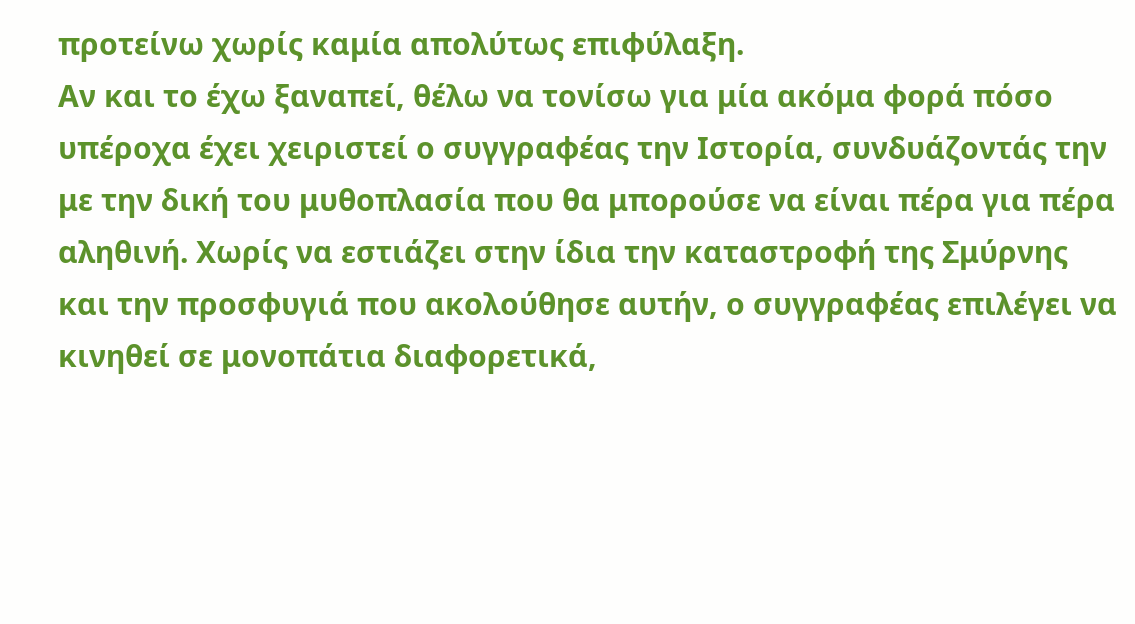προτείνω χωρίς καμία απολύτως επιφύλαξη.
Αν και το έχω ξαναπεί, θέλω να τονίσω για μία ακόμα φορά πόσο υπέροχα έχει χειριστεί ο συγγραφέας την Ιστορία, συνδυάζοντάς την με την δική του μυθοπλασία που θα μπορούσε να είναι πέρα για πέρα αληθινή. Χωρίς να εστιάζει στην ίδια την καταστροφή της Σμύρνης και την προσφυγιά που ακολούθησε αυτήν, ο συγγραφέας επιλέγει να κινηθεί σε μονοπάτια διαφορετικά,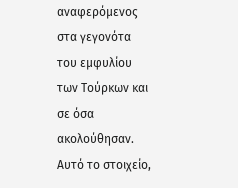αναφερόμενος στα γεγονότα του εμφυλίου των Τούρκων και σε όσα ακολούθησαν. Αυτό το στοιχείο,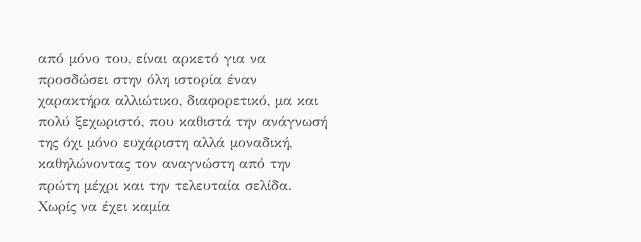από μόνο του, είναι αρκετό για να προσδώσει στην όλη ιστορία έναν χαρακτήρα αλλιώτικο, διαφορετικό, μα και πολύ ξεχωριστό, που καθιστά την ανάγνωσή της όχι μόνο ευχάριστη αλλά μοναδική, καθηλώνοντας τον αναγνώστη από την πρώτη μέχρι και την τελευταία σελίδα.
Χωρίς να έχει καμία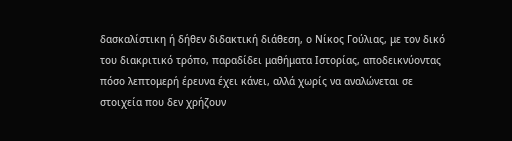δασκαλίστικη ή δήθεν διδακτική διάθεση, ο Νίκος Γούλιας, με τον δικό του διακριτικό τρόπο, παραδίδει μαθήματα Ιστορίας, αποδεικνύοντας πόσο λεπτομερή έρευνα έχει κάνει, αλλά χωρίς να αναλώνεται σε στοιχεία που δεν χρήζουν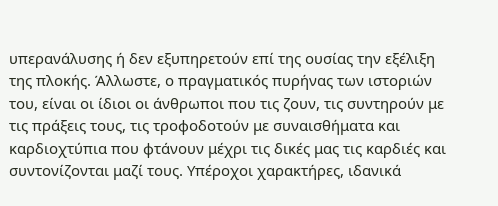υπερανάλυσης ή δεν εξυπηρετούν επί της ουσίας την εξέλιξη της πλοκής. Άλλωστε, ο πραγματικός πυρήνας των ιστοριών του, είναι οι ίδιοι οι άνθρωποι που τις ζουν, τις συντηρούν με τις πράξεις τους, τις τροφοδοτούν με συναισθήματα και καρδιοχτύπια που φτάνουν μέχρι τις δικές μας τις καρδιές και συντονίζονται μαζί τους. Υπέροχοι χαρακτήρες, ιδανικά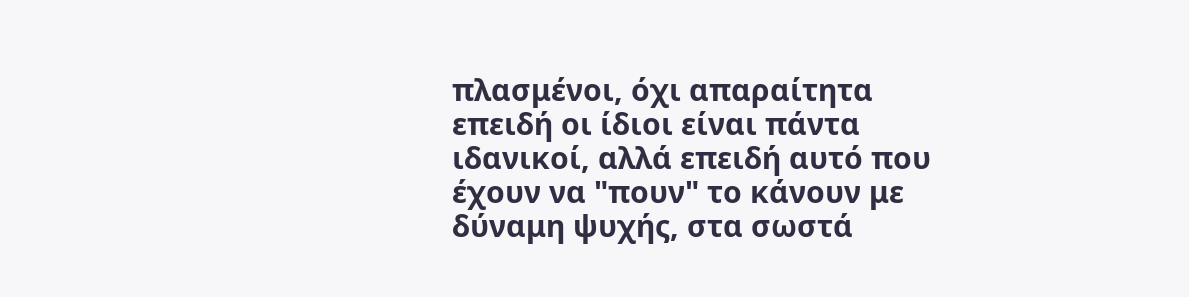πλασμένοι, όχι απαραίτητα επειδή οι ίδιοι είναι πάντα ιδανικοί, αλλά επειδή αυτό που έχουν να "πουν" το κάνουν με δύναμη ψυχής, στα σωστά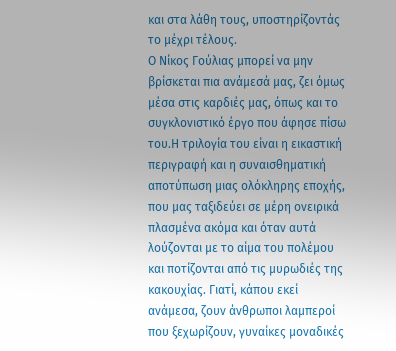και στα λάθη τους, υποστηρίζοντάς το μέχρι τέλους.
Ο Νίκος Γούλιας μπορεί να μην βρίσκεται πια ανάμεσά μας, ζει όμως μέσα στις καρδιές μας, όπως και το συγκλονιστικό έργο που άφησε πίσω του.Η τριλογία του είναι η εικαστική περιγραφή και η συναισθηματική αποτύπωση μιας ολόκληρης εποχής, που μας ταξιδεύει σε μέρη ονειρικά πλασμένα ακόμα και όταν αυτά λούζονται με το αίμα του πολέμου και ποτίζονται από τις μυρωδιές της κακουχίας. Γιατί, κάπου εκεί ανάμεσα, ζουν άνθρωποι λαμπεροί που ξεχωρίζουν, γυναίκες μοναδικές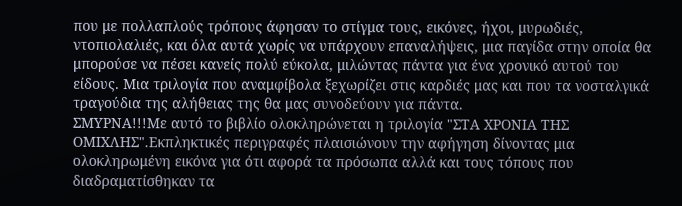που με πολλαπλούς τρόπους άφησαν το στίγμα τους, εικόνες, ήχοι, μυρωδιές, ντοπιολαλιές, και όλα αυτά χωρίς να υπάρχουν επαναλήψεις, μια παγίδα στην οποία θα μπορούσε να πέσει κανείς πολύ εύκολα, μιλώντας πάντα για ένα χρονικό αυτού του είδους. Μια τριλογία που αναμφίβολα ξεχωρίζει στις καρδιές μας και που τα νοσταλγικά τραγούδια της αλήθειας της θα μας συνοδεύουν για πάντα.
ΣΜΥΡΝΑ!!!Με αυτό το βιβλίο ολοκληρώνεται η τριλογία "ΣΤΑ ΧΡΟΝΙΑ ΤΗΣ ΟΜΙΧΛΗΣ".Εκπληκτικές περιγραφές πλαισιώνουν την αφήγηση δίνοντας μια ολοκληρωμένη εικόνα για ότι αφορά τα πρόσωπα αλλά και τους τόπους που διαδραματίσθηκαν τα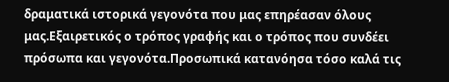δραματικά ιστορικά γεγονότα που μας επηρέασαν όλους μας.Εξαιρετικός ο τρόπος γραφής και ο τρόπος που συνδέει πρόσωπα και γεγονότα.Προσωπικά κατανόησα τόσο καλά τις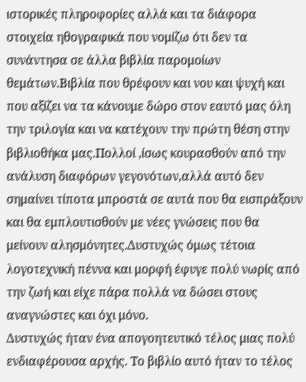ιστορικές πληροφορίες αλλά και τα διάφορα στοιχεία ηθογραφικά που νομίζω ότι δεν τα συνάντησα σε άλλα βιβλία παρομοίων θεμάτων.Βιβλία που θρέφουν και νου και ψυχή και που αξίζει να τα κάνουμε δώρο στον εαυτό μας όλη την τριλογία και να κατέχουν την πρώτη θέση στην βιβλιοθήκα μας.Πολλοί ,ίσως κουρασθούν από την ανάλυση διαφόρων γεγονότων,αλλά αυτό δεν σημαίνει τίποτα μπροστά σε αυτά που θα εισπράξουν και θα εμπλουτισθούν με νέες γνώσεις που θα μείνουν αλησμόνητες.Δυστυχώς όμως τέτοια λογοτεχνική πέννα και μορφή έφυγε πολύ νωρίς από την ζωή και είχε πάρα πολλά να δώσει στους αναγνώστες και όχι μόνο.
Δυστυχώς ήταν ένα απογοητευτικό τέλος μιας πολύ ενδιαφέρουσα αρχής. Το βιβλίο αυτό ήταν το τέλος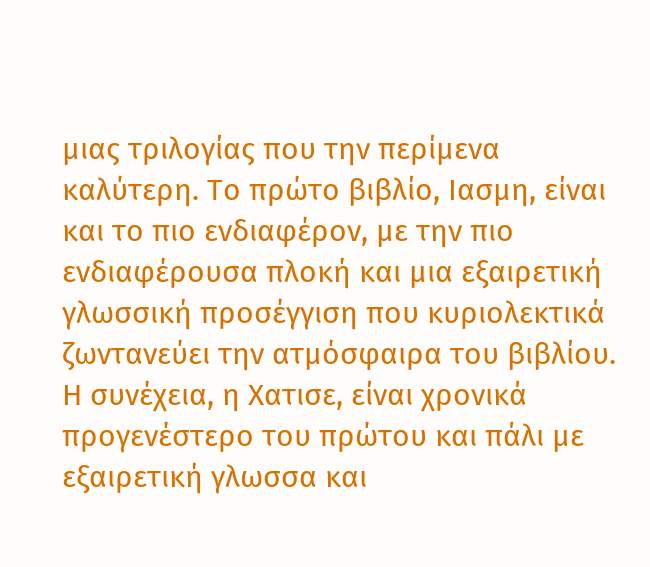μιας τριλογίας που την περίμενα καλύτερη. Το πρώτο βιβλίο, Ιασμη, είναι και το πιο ενδιαφέρον, με την πιο ενδιαφέρουσα πλοκή και μια εξαιρετική γλωσσική προσέγγιση που κυριολεκτικά ζωντανεύει την ατμόσφαιρα του βιβλίου. Η συνέχεια, η Χατισε, είναι χρονικά προγενέστερο του πρώτου και πάλι με εξαιρετική γλωσσα και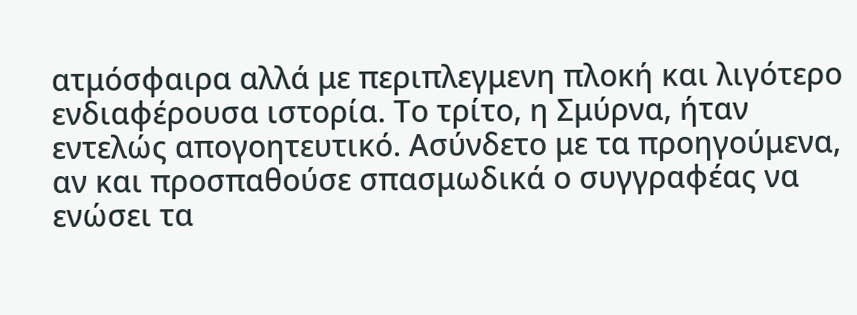ατμόσφαιρα αλλά με περιπλεγμενη πλοκή και λιγότερο ενδιαφέρουσα ιστορία. Το τρίτο, η Σμύρνα, ήταν εντελώς απογοητευτικό. Ασύνδετο με τα προηγούμενα, αν και προσπαθούσε σπασμωδικά ο συγγραφέας να ενώσει τα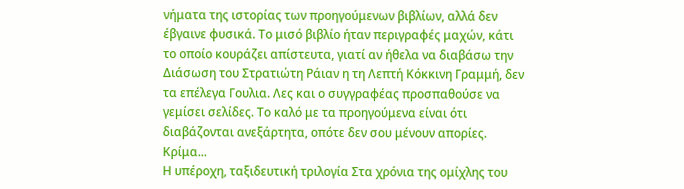νήματα της ιστορίας των προηγούμενων βιβλίων, αλλά δεν έβγαινε φυσικά. Το μισό βιβλίο ήταν περιγραφές μαχών, κάτι το οποίο κουράζει απίστευτα, γιατί αν ήθελα να διαβάσω την Διάσωση του Στρατιώτη Ράιαν η τη Λεπτή Κόκκινη Γραμμή, δεν τα επέλεγα Γουλια. Λες και ο συγγραφέας προσπαθούσε να γεμίσει σελίδες. Το καλό με τα προηγούμενα είναι ότι διαβάζονται ανεξάρτητα, οπότε δεν σου μένουν απορίες. Κρίμα...
Η υπέροχη, ταξιδευτική τριλογία Στα χρόνια της ομίχλης του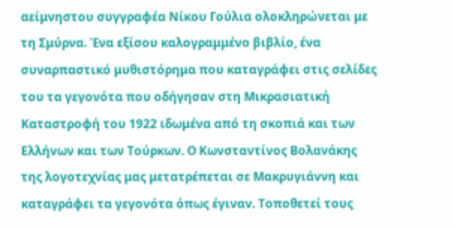αείμνηστου συγγραφέα Νίκου Γούλια ολοκληρώνεται με τη Σμύρνα. Ένα εξίσου καλογραμμένο βιβλίο, ένα συναρπαστικό μυθιστόρημα που καταγράφει στις σελίδες του τα γεγονότα που οδήγησαν στη Μικρασιατική Καταστροφή του 1922 ιδωμένα από τη σκοπιά και των Ελλήνων και των Τούρκων. Ο Κωνσταντίνος Βολανάκης της λογοτεχνίας μας μετατρέπεται σε Μακρυγιάννη και καταγράφει τα γεγονότα όπως έγιναν. Τοποθετεί τους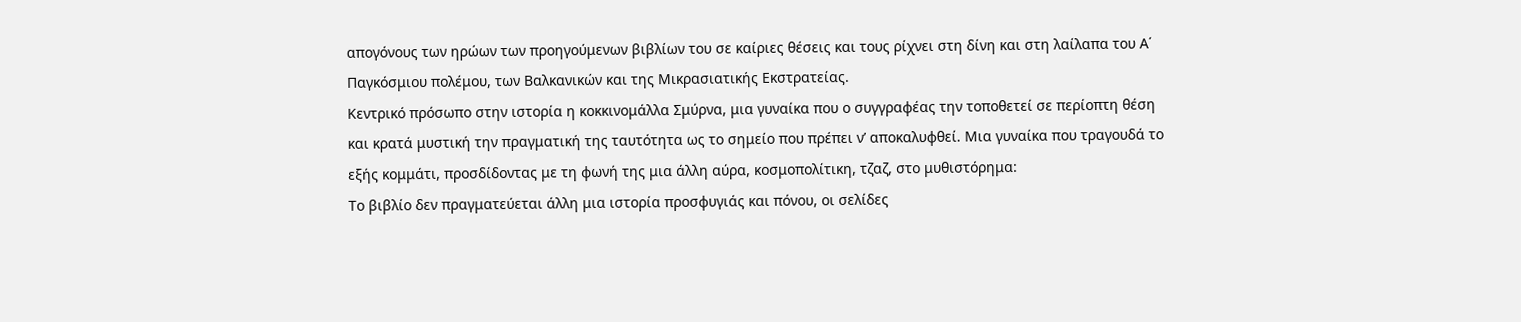απογόνους των ηρώων των προηγούμενων βιβλίων του σε καίριες θέσεις και τους ρίχνει στη δίνη και στη λαίλαπα του Α΄ Παγκόσμιου πολέμου, των Βαλκανικών και της Μικρασιατικής Εκστρατείας.
Κεντρικό πρόσωπο στην ιστορία η κοκκινομάλλα Σμύρνα, μια γυναίκα που ο συγγραφέας την τοποθετεί σε περίοπτη θέση και κρατά μυστική την πραγματική της ταυτότητα ως το σημείο που πρέπει ν’ αποκαλυφθεί. Μια γυναίκα που τραγουδά το εξής κομμάτι, προσδίδοντας με τη φωνή της μια άλλη αύρα, κοσμοπολίτικη, τζαζ, στο μυθιστόρημα:
Το βιβλίο δεν πραγματεύεται άλλη μια ιστορία προσφυγιάς και πόνου, οι σελίδες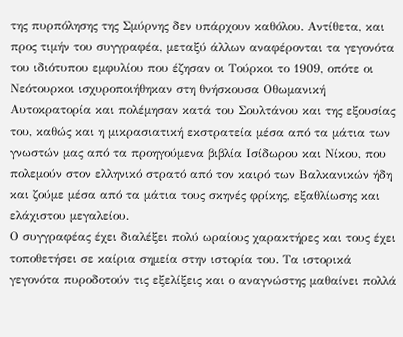της πυρπόλησης της Σμύρνης δεν υπάρχουν καθόλου. Αντίθετα, και προς τιμήν του συγγραφέα, μεταξύ άλλων αναφέρονται τα γεγονότα του ιδιότυπου εμφυλίου που έζησαν οι Τούρκοι το 1909, οπότε οι Νεότουρκοι ισχυροποιήθηκαν στη θνήσκουσα Οθωμανική Αυτοκρατορία και πολέμησαν κατά του Σουλτάνου και της εξουσίας του, καθώς και η μικρασιατική εκστρατεία μέσα από τα μάτια των γνωστών μας από τα προηγούμενα βιβλία Ισίδωρου και Νίκου, που πολεμούν στον ελληνικό στρατό από τον καιρό των Βαλκανικών ήδη και ζούμε μέσα από τα μάτια τους σκηνές φρίκης, εξαθλίωσης και ελάχιστου μεγαλείου.
Ο συγγραφέας έχει διαλέξει πολύ ωραίους χαρακτήρες και τους έχει τοποθετήσει σε καίρια σημεία στην ιστορία του. Τα ιστορικά γεγονότα πυροδοτούν τις εξελίξεις και ο αναγνώστης μαθαίνει πολλά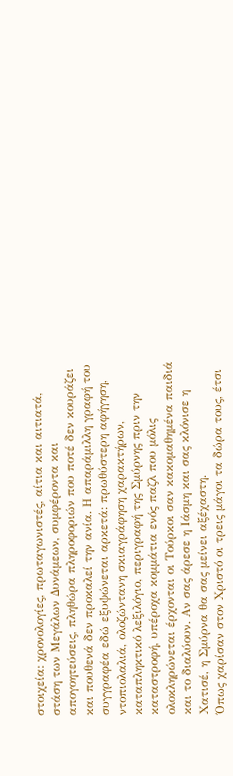στοιχεία: χρονολογίες, πρωταγωνιστές, αίτια και αιτιατά, στάση των Μεγάλων Δυνάμεων, συμφέροντα και απογοητεύσεις, πληθώρα πληροφοριών που ποτέ δεν κουράζει και πουθενά δεν προκαλεί την ανία. Η απαράμιλλη γραφή του συγγραφέα εδώ εξυψώνεται αρκετά: πρωθύστερη αφήγηση, ντοπιολαλιά, ολοζώντανη σκιαγράφηση χαρακτήρων, καταπληκτικό λεξιλόγιο, περιγραφή της Σμύρνης πριν την καταστροφή, υπέροχα κομμάτια ενός παζλ που μόλις ολοκληρώνεται έρχονται οι Τούρκοι σαν κακομαθημένα παιδιά και το διαλύουν. Αν σας άρεσε η Ιάσμη και σας κλόνισε η Χατισέ, η Σμύρνα θα σας μείνει αξέχαστη.
Όπως χαρίσαν στον Χριστό οι τρεις μάγοι τα δώρα τους, έτσι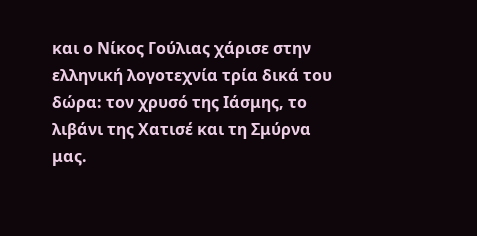και ο Νίκος Γούλιας χάρισε στην ελληνική λογοτεχνία τρία δικά του δώρα: τον χρυσό της Ιάσμης, το λιβάνι της Χατισέ και τη Σμύρνα μας.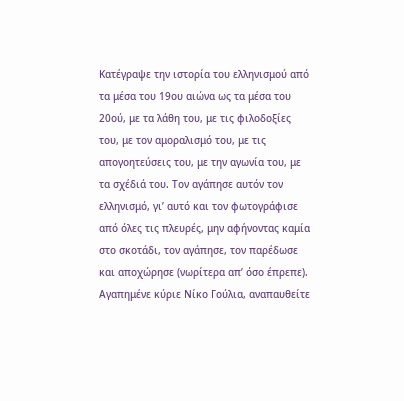Κατέγραψε την ιστορία του ελληνισμού από τα μέσα του 19ου αιώνα ως τα μέσα του 20ού, με τα λάθη του, με τις φιλοδοξίες του, με τον αμοραλισμό του, με τις απογοητεύσεις του, με την αγωνία του, με τα σχέδιά του. Τον αγάπησε αυτόν τον ελληνισμό, γι’ αυτό και τον φωτογράφισε από όλες τις πλευρές, μην αφήνοντας καμία στο σκοτάδι, τον αγάπησε, τον παρέδωσε και αποχώρησε (νωρίτερα απ’ όσο έπρεπε). Αγαπημένε κύριε Νίκο Γούλια, αναπαυθείτε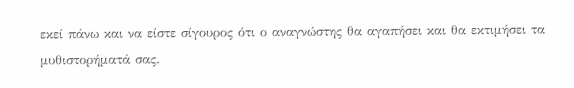εκεί πάνω και να είστε σίγουρος ότι ο αναγνώστης θα αγαπήσει και θα εκτιμήσει τα μυθιστορήματά σας.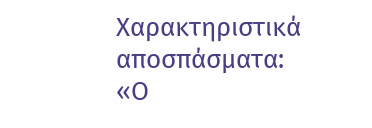Χαρακτηριστικά αποσπάσματα:
«Ο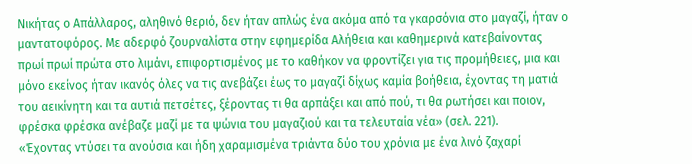Νικήτας ο Απάλλαρος, αληθινό θεριό, δεν ήταν απλώς ένα ακόμα από τα γκαρσόνια στο μαγαζί, ήταν ο μαντατοφόρος. Με αδερφό ζουρναλίστα στην εφημερίδα Αλήθεια και καθημερινά κατεβαίνοντας πρωί πρωί πρώτα στο λιμάνι, επιφορτισμένος με το καθήκον να φροντίζει για τις προμήθειες, μια και μόνο εκείνος ήταν ικανός όλες να τις ανεβάζει έως το μαγαζί δίχως καμία βοήθεια, έχοντας τη ματιά του αεικίνητη και τα αυτιά πετσέτες, ξέροντας τι θα αρπάξει και από πού, τι θα ρωτήσει και ποιον, φρέσκα φρέσκα ανέβαζε μαζί με τα ψώνια του μαγαζιού και τα τελευταία νέα» (σελ. 221).
«Έχοντας ντύσει τα ανούσια και ήδη χαραμισμένα τριάντα δύο του χρόνια με ένα λινό ζαχαρί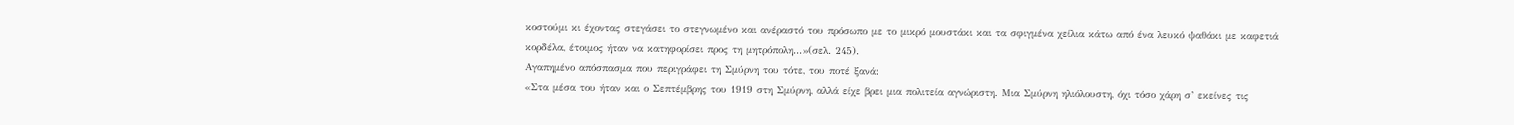κοστούμι κι έχοντας στεγάσει το στεγνωμένο και ανέραστό του πρόσωπο με το μικρό μουστάκι και τα σφιγμένα χείλια κάτω από ένα λευκό ψαθάκι με καφετιά κορδέλα, έτοιμος ήταν να κατηφορίσει προς τη μητρόπολη...»(σελ. 245).
Αγαπημένο απόσπασμα που περιγράφει τη Σμύρνη του τότε, του ποτέ ξανά:
«Στα μέσα του ήταν και ο Σεπτέμβρης του 1919 στη Σμύρνη, αλλά είχε βρει μια πολιτεία αγνώριστη. Μια Σμύρνη ηλιόλουστη, όχι τόσο χάρη σ’ εκείνες τις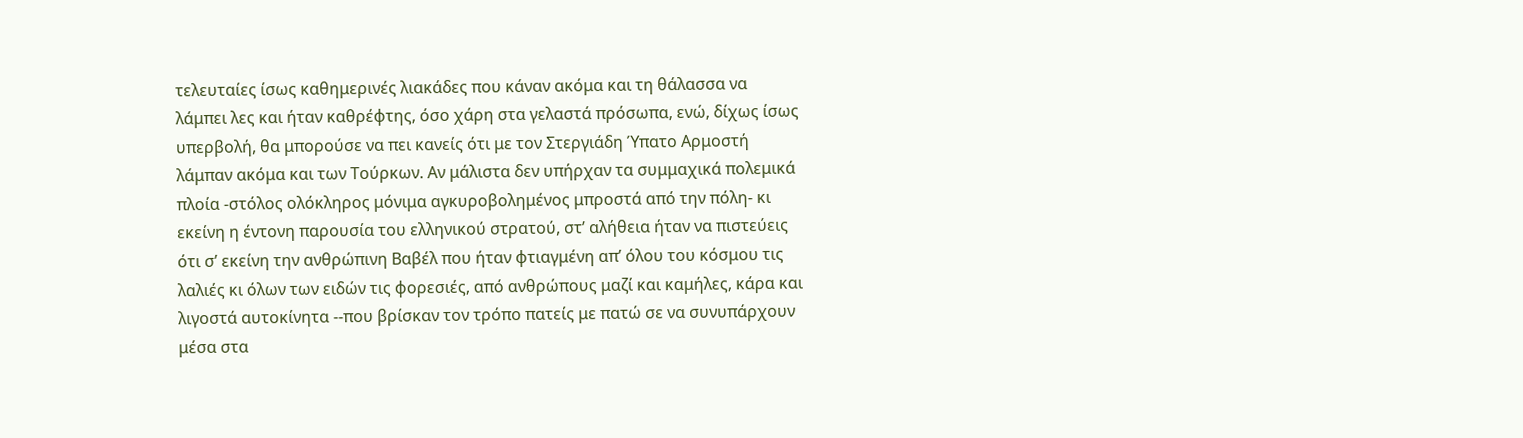τελευταίες ίσως καθημερινές λιακάδες που κάναν ακόμα και τη θάλασσα να λάμπει λες και ήταν καθρέφτης, όσο χάρη στα γελαστά πρόσωπα, ενώ, δίχως ίσως υπερβολή, θα μπορούσε να πει κανείς ότι με τον Στεργιάδη Ύπατο Αρμοστή λάμπαν ακόμα και των Τούρκων. Αν μάλιστα δεν υπήρχαν τα συμμαχικά πολεμικά πλοία -στόλος ολόκληρος μόνιμα αγκυροβολημένος μπροστά από την πόλη- κι εκείνη η έντονη παρουσία του ελληνικού στρατού, στ’ αλήθεια ήταν να πιστεύεις ότι σ’ εκείνη την ανθρώπινη Βαβέλ που ήταν φτιαγμένη απ’ όλου του κόσμου τις λαλιές κι όλων των ειδών τις φορεσιές, από ανθρώπους μαζί και καμήλες, κάρα και λιγοστά αυτοκίνητα --που βρίσκαν τον τρόπο πατείς με πατώ σε να συνυπάρχουν μέσα στα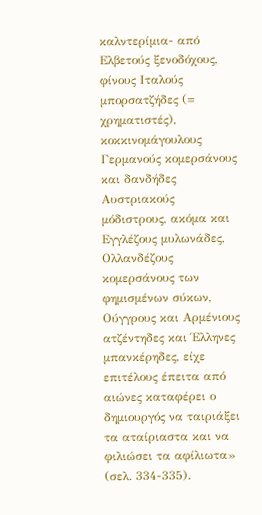καλντερίμια- από Ελβετούς ξενοδόχους, φίνους Ιταλούς μπορσατζήδες (= χρηματιστές), κοκκινομάγουλους Γερμανούς κομερσάνους και δανδήδες Αυστριακούς μόδιστρους, ακόμα και Εγγλέζους μυλωνάδες, Ολλανδέζους κομερσάνους των φημισμένων σύκων, Ούγγρους και Αρμένιους ατζέντηδες και Έλληνες μπανκέρηδες, είχε επιτέλους έπειτα από αιώνες καταφέρει ο δημιουργός να ταιριάξει τα αταίριαστα και να φιλιώσει τα αφίλιωτα» (σελ. 334-335).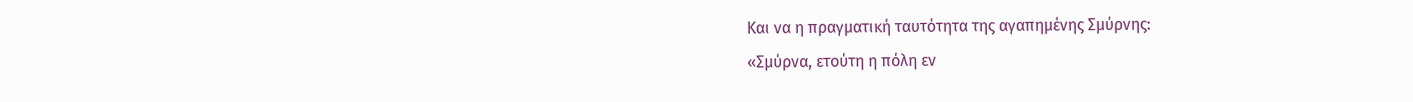Και να η πραγματική ταυτότητα της αγαπημένης Σμύρνης:
«Σμύρνα, ετούτη η πόλη εν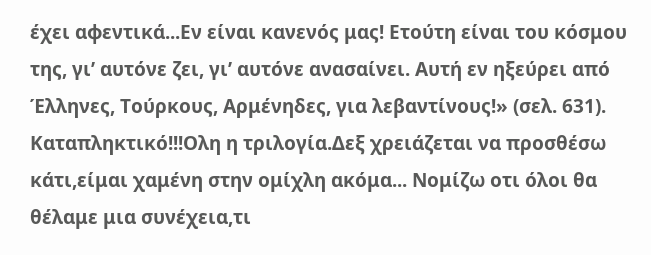έχει αφεντικά...Εν είναι κανενός μας! Ετούτη είναι του κόσμου της, γι’ αυτόνε ζει, γι’ αυτόνε ανασαίνει. Αυτή εν ηξεύρει από Έλληνες, Τούρκους, Αρμένηδες, για λεβαντίνους!» (σελ. 631).
Καταπληκτικό!!!Ολη η τριλογία.Δεξ χρειάζεται να προσθέσω κάτι,είμαι χαμένη στην ομίχλη ακόμα... Νομίζω οτι όλοι θα θέλαμε μια συνέχεια,τι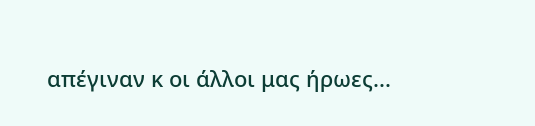απέγιναν κ οι άλλοι μας ήρωες...